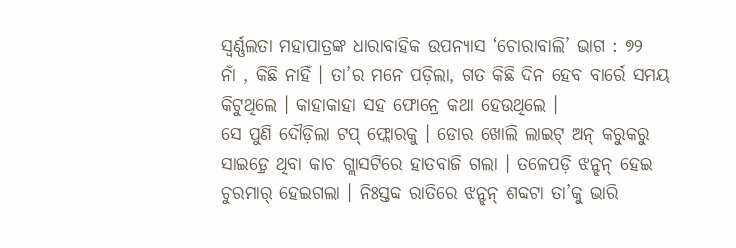ସ୍ୱର୍ଣ୍ଣଲତା ମହାପାତ୍ରଙ୍କ ଧାରାବାହିକ ଉପନ୍ୟାସ ‘ଚୋରାବାଲି’ ଭାଗ : ୭୨
ନାଁ , କିଛି ନାହିଁ । ତା’ର ମନେ ପଡ଼ିଲା, ଗତ କିଛି ଦିନ ହେବ ବାର୍ରେ ସମୟ କିଟୁଥିଲେ । କାହାକାହା ସହ ଫୋନ୍ରେ କଥା ହେଉଥିଲେ ।
ସେ ପୁଣି ଦୌଡ଼ିଲା ଟପ୍ ଫ୍ଲୋରକୁ । ଡୋର ଖୋଲି ଲାଇଟ୍ ଅନ୍ କରୁକରୁ ସାଇଡ଼୍ରେ ଥିବା କାଚ ଗ୍ଲାସଟିରେ ହାତବାଜି ଗଲା । ତଳେପଡ଼ି ଝନ୍ଝନ୍ ହେଇ ଚୁରମାର୍ ହେଇଗଲା । ନିଃସ୍ତବ୍ଦ ରାତିରେ ଝନ୍ଝନ୍ ଶବ୍ଦଟା ତା’କୁ ଭାରି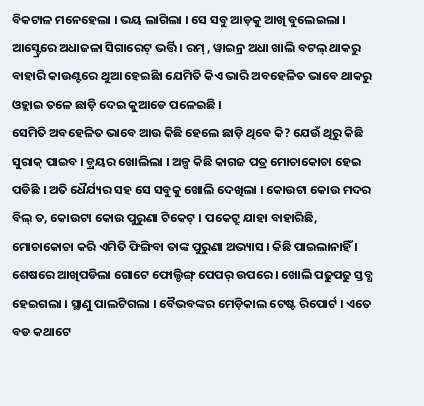ବିକଟାଳ ମନେହେଲା । ଭୟ ଲାଗିଲା । ସେ ସବୁ ଆଡ଼କୁ ଆଖି ବୁଲେଇଲା । ଆସ୍ଟ୍ରେରେ ଅଧାଜଳା ସିଗାରେଟ୍ ଭର୍ତ୍ତି । ରମ୍ , ୱାଇନ୍ର ଅଧା ଖାଲି ବଟଲ୍ ଥାକରୁ ବାହାରି କାଉଣ୍ଟରେ ଥୁଆ ହେଇଛିା ଯେମିତି କିଏ ଭାରି ଅବହେଳିତ ଭାବେ ଥାକରୁ ଓହ୍ଲାଇ ତଳେ ଛାଡ଼ି ଦେଇ କୁଆଡେ ପଳେଇଛି ।
ସେମିତି ଅବହେଳିତ ଭାବେ ଆଉ କିଛି ହେଲେ ଛାଡ଼ି ଥିବେ କି? ଯେଉଁ ଥିରୁ କିଛି ସୁରାକ୍ ପାଇବ । ଡ଼୍ରୟର ଖୋଲିଲା । ଅଳ୍ପ କିଛି କାଗଜ ପତ୍ର ମୋଚାକୋଚା ହେଇ ପଡିଛି । ଅତି ଧୈର୍ଯ୍ୟର ସହ ସେ ସବୁକୁ ଖୋଲି ଦେଖିଲା । କୋଉଟା କୋଉ ମଦର ବିଲ୍ ତ, କୋଉଟା କୋଉ ପୁରୁଣା ଟିକେଟ୍ । ପକେଟ୍ରୁ ଯାହା ବାହାରିଛି, ମୋଚାକୋଚା କରି ଏମିତି ଫିଙ୍ଗିବା ତାଙ୍କ ପୁରୁଣା ଅଭ୍ୟାସ । କିଛି ପାଇଲାନାହିଁ ।
ଶେଷରେ ଆଖିପଡିଲା ଗୋଟେ ଫୋଲ୍ଡିଙ୍ଗ୍ ପେପର୍ ଉପରେ । ଖୋଲି ପଢୁପଢୁ ସ୍ତବ୍ଧ ହେଇଗଲା । ସ୍ଥାଣୁ ପାଲଟିଗଲା । ବୈଭବଙ୍କର ମେଡ଼ିକାଲ ଟେଷ୍ଟ ରିପୋର୍ଟ । ଏତେ ବଡ କଥାଟେ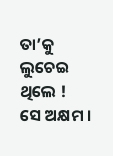ତା’କୁ ଲୁଚେଇ ଥିଲେ !
ସେ ଅକ୍ଷମ ।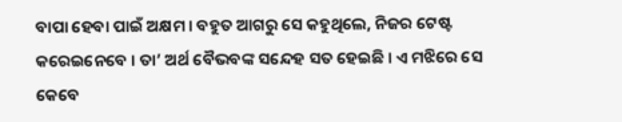ବାପା ହେବା ପାଇଁ ଅକ୍ଷମ । ବହୁତ ଆଗରୁ ସେ କହୁଥିଲେ, ନିଜର ଟେଷ୍ଟ କରେଇନେବେ । ତା’ ଅର୍ଥ ବୈଭବଙ୍କ ସନ୍ଦେହ ସତ ହେଇଛି । ଏ ମଝିରେ ସେ କେବେ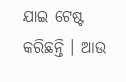ଯାଇ ଟେଷ୍ଟ କରିଛନ୍ତି । ଆଉ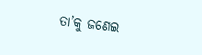ତା’କୁ ଜଣେଇ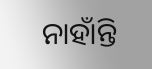ନାହାଁନ୍ତି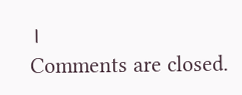।
Comments are closed.